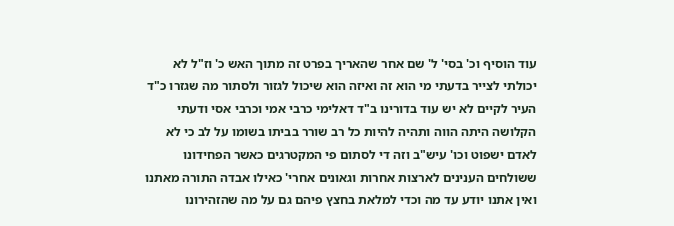עוד הוסיף וכ' בסי' ל' שם אחר שהאריך בפרט זה מתוך האש כ' וז"ל לא יכולתי לצייר בדעתי מי הוא זה ואיזה הוא שיכול לגזור ולסתור מה שגזרו כ"ד העיר לקיים לא יש עוד בדורינו ב"ד דאלימי כרבי אמי וכרבי אסי ודעתי הקלושה היתה הווה ותהיה להיות כל רב שורר בביתו בשומו על לב כי לא לאדם ישפוט וכו' עיש"ב וזה די לסתום פי המקטרגים כאשר הפחידונו ששולחים הענינים לארצות אחרות וגאונים אחרי' כאילו אבדה התורה מאתנו ואין אתנו יודע עד מה וכדי למלאת בחצץ פיהם גם על מה שהזהירונו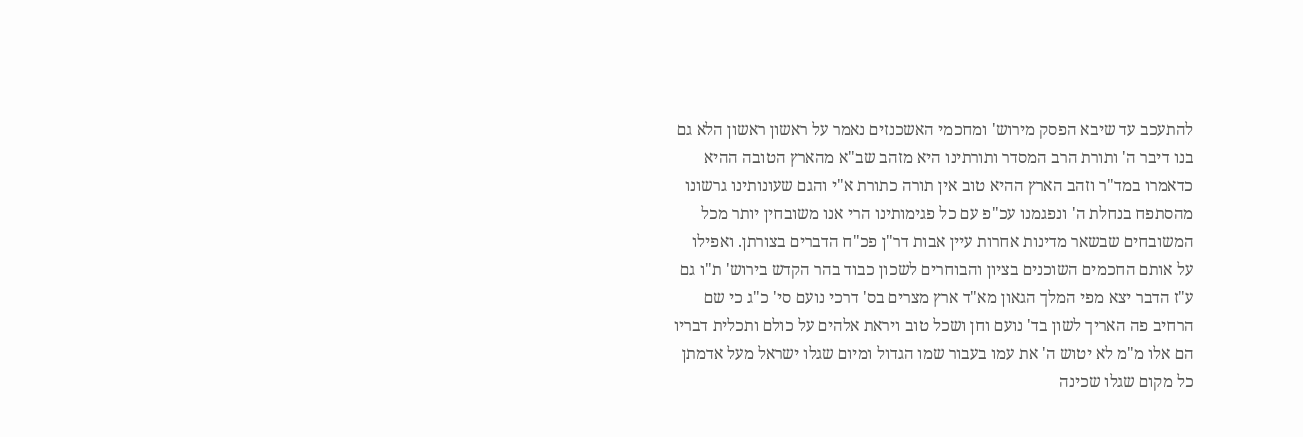להתעכב עד שיבא הפסק מירוש' ומחכמי האשכנזים נאמר על ראשון ראשון הלא גם בנו דיבר ה' ותורת הרב המסדר ותורתינו היא מזהב שב"א מהארץ הטובה ההיא כדאמרו במד"ר וזהב הארץ ההיא טוב אין תורה כתורת א"י והגם שעונותינו גרשונו מהסתפח בנחלת ה' ונפגמנו עכ"פ עם כל פגימותינו הרי אנו משובחין יותר מכל המשובחים שבשאר מדינות אחרות עיין אבות דר"ן פכ"ח הדברים בצורתן. ואפילו על אותם החכמים השוכנים בציון והבוחרים לשכון כבוד בהר הקדש בירוש' ת"ו גם ע"ז הדבר יצא מפי המלך הגאון מא"ד ארץ מצרים בס' דרכי נועם סי' כ"ג כי שם הרחיב פה האריך לשון בד' נועם וחן ושכל טוב ויראת אלהים על כולם ותכלית דבריו הם אלו מ"מ לא יטוש ה' את עמו בעבור שמו הגדול ומיום שגלו ישראל מעל אדמתן כל מקום שגלו שכינה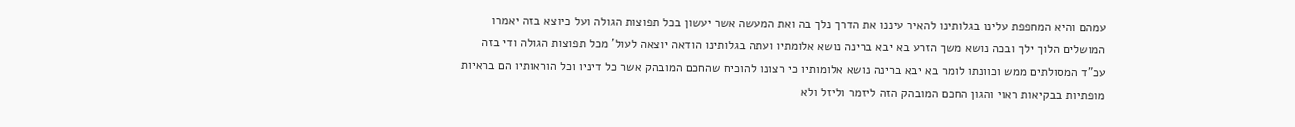עמהם והיא המחפפת עלינו בגלותינו להאיר עיננו את הדרך נלך בה ואת המעשה אשר יעשון בכל תפוצות הגולה ועל כיוצא בזה יאמרו המושלים הלוך ילך ובכה נושא משך הזרע בא יבא ברינה נושא אלומתיו ועתה בגלותינו הודאה יוצאה לעול' מכל תפוצות הגולה ודי בזה עכ"ד המסולתים ממש וכוונתו לומר בא יבא ברינה נושא אלומותיו כי רצונו להוכיח שהחכם המובהק אשר כל דיניו וכל הוראותיו הם בראיות מופתיות בבקיאות ראוי והגון החכם המובהק הזה ליזמר וליזל ולא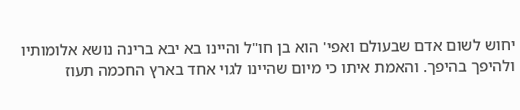יחוש לשום אדם שבעולם ואפי' הוא בן חו"ל והיינו בא יבא ברינה נושא אלומותיו ולהיפך בהיפך. והאמת איתו כי מיום שהיינו לגוי אחד בארץ החכמה תעוז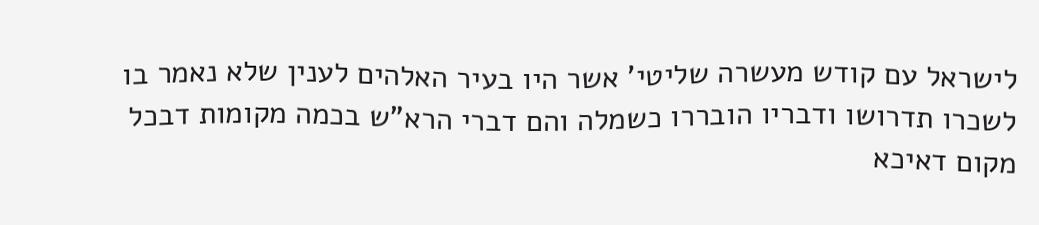לישראל עם קודש מעשרה שליטי' אשר היו בעיר האלהים לענין שלא נאמר בו לשכרו תדרושו ודבריו הובררו כשמלה והם דברי הרא"ש בכמה מקומות דבכל מקום דאיכא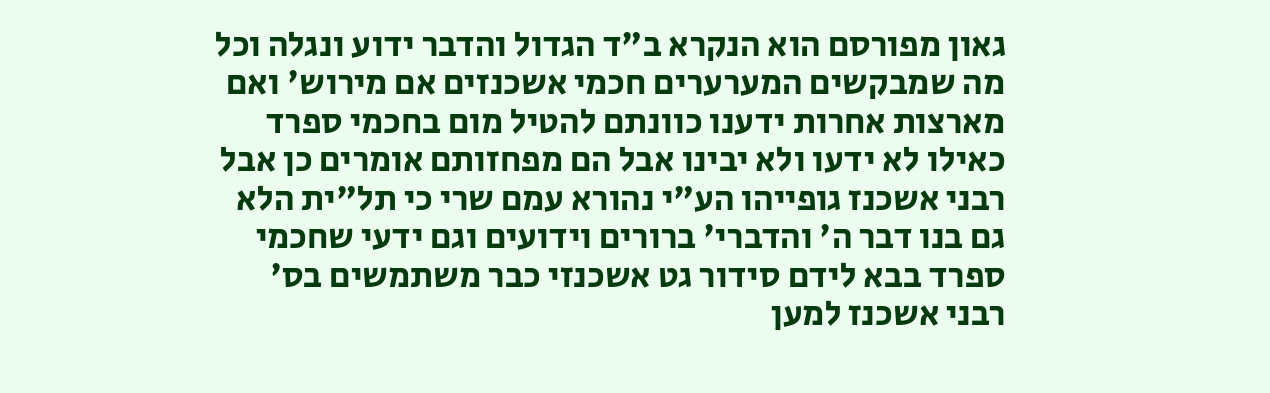גאון מפורסם הוא הנקרא ב"ד הגדול והדבר ידוע ונגלה וכל מה שמבקשים המערערים חכמי אשכנזים אם מירוש' ואם מארצות אחרות ידענו כוונתם להטיל מום בחכמי ספרד כאילו לא ידעו ולא יבינו אבל הם מפחזותם אומרים כן אבל רבני אשכנז גופייהו הע"י נהורא עמם שרי כי תל"ית הלא גם בנו דבר ה' והדברי' ברורים וידועים וגם ידעי שחכמי ספרד בבא לידם סידור גט אשכנזי כבר משתמשים בס' רבני אשכנז למען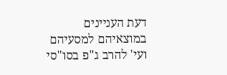דעת העניינים במוצאיהם למסעיהם ועי' להרב ג"פ בסו"סי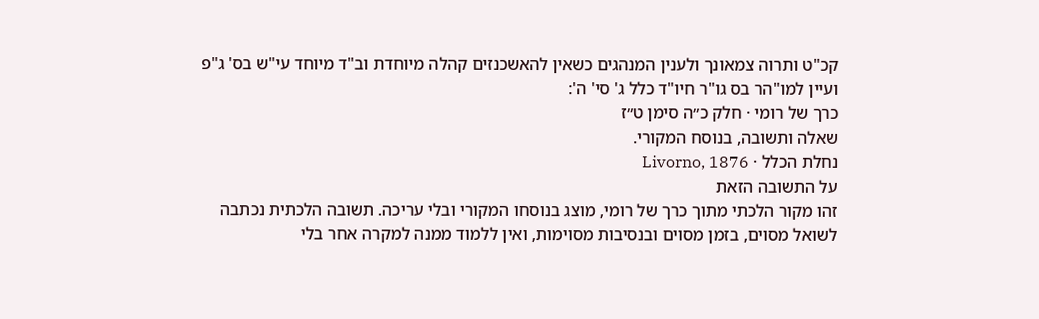קכ"ט ותרוה צמאונך ולענין המנהגים כשאין להאשכנזים קהלה מיוחדת וב"ד מיוחד עי"ש בס' ג"פ ועיין למו"הר בס גו"ר חיו"ד כלל ג' סי' ה':
כרך של רומי · חלק כ״ה סימן ט״ז
שאלה ותשובה, בנוסח המקורי.
נחלת הכלל · Livorno, 1876
על התשובה הזאת
זהו מקור הלכתי מתוך כרך של רומי, מוצג בנוסחו המקורי ובלי עריכה. תשובה הלכתית נכתבה לשואל מסוים, בזמן מסוים ובנסיבות מסוימות, ואין ללמוד ממנה למקרה אחר בלי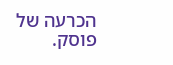הכרעה של פוסק.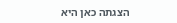הצגתה כאן היא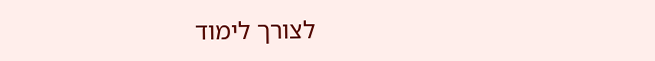לצורך לימוד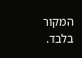המקור בלבד.